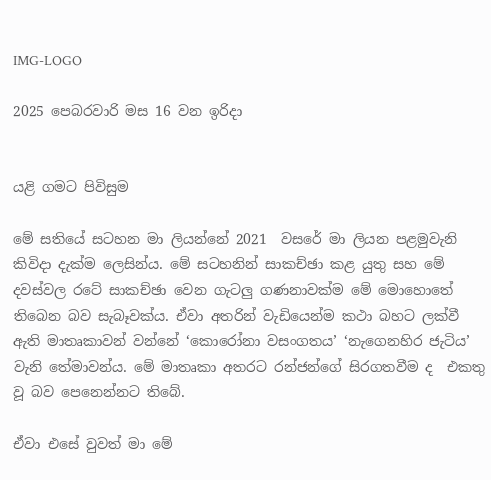IMG-LOGO

2025 පෙබරවාරි මස 16 වන ඉරිදා


යළි ගමට පිවිසුම

මේ සතියේ සටහන මා ලියන්නේ 2021  වසරේ මා ලියන පළමුවැනි කිවිදා දැක්ම ලෙසින්ය. මේ සටහනින් සාකච්ඡා කළ යුතු සහ මේ  දවස්වල රටේ සාකච්ඡා වෙන ගැටලු ගණනාවක්ම මේ මොහොතේ තිබෙන බව සැබෑවක්ය. ඒවා අතරින් වැඩියෙන්ම කථා බහට ලක්වී ඇති මාතෘකාවන් වන්නේ ‘කොරෝනා වසංගතය’ ‘නැගෙනහිර ජැටිය’ වැනි තේමාවන්ය. මේ මාතෘකා අතරට රන්ජන්ගේ සිරගතවීම ද  එකතු වූ බව පෙනෙන්නට තිබේ.

ඒවා එසේ වුවත් මා මේ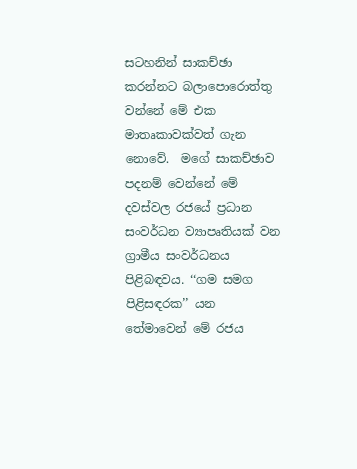සටහනින් සාකච්ඡා කරන්නට බලාපොරොත්තු වන්නේ මේ එක මාතෘකාවක්වත් ගැන නොවේ.  මගේ සාකච්ඡාව පදනම් වෙන්නේ මේ දවස්වල රජයේ ප්‍රධාන සංවර්ධන ව්‍යාපෘතියක් වන ග්‍රාමීය සංවර්ධනය පිළිබඳවය. ‘‘ගම සමග පිළිසඳරක’’ යන තේමාවෙන් මේ රජය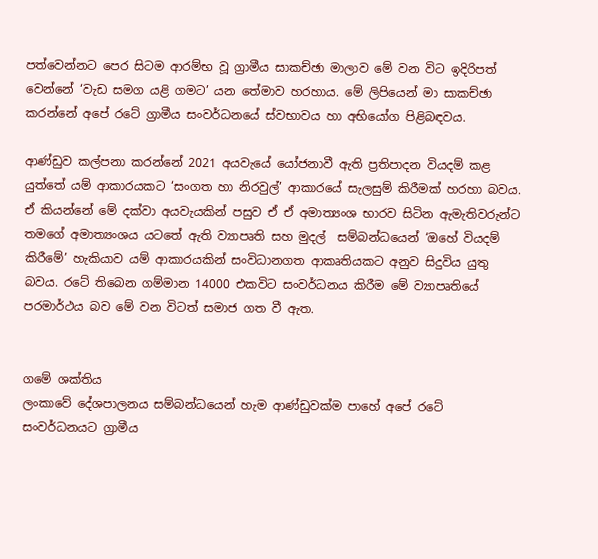පත්වෙන්නට පෙර සිටම ආරම්භ වූ ග්‍රාමීය සාකච්ඡා මාලාව මේ වන විට ඉදිරිපත් වෙන්නේ ‘වැඩ සමග යළි ගමට’ යන තේමාව හරහාය. මේ ලිපියෙන් මා සාකච්ඡා කරන්නේ අපේ රටේ ග්‍රාමීය සංවර්ධනයේ ස්වභාවය හා අභියෝග පිළිබඳවය.

ආණ්ඩුව කල්පනා කරන්නේ 2021 අයවැයේ යෝජනාවී ඇති ප්‍රතිපාදන වියදම් කළ යුත්තේ යම් ආකාරයකට ‘සංගත හා නිරවුල්’ ආකාරයේ සැලසුම් කිරීමක් හරහා බවය. ඒ කියන්නේ මේ දක්වා අයවැයකින් පසුව ඒ ඒ අමාත්‍යංශ භාරව සිටින ඇමැතිවරුන්ට තමගේ අමාත්‍යංශය යටතේ ඇති ව්‍යාපෘති සහ මුදල්  සම්බන්ධයෙන් ‘ඔහේ වියදම් කිරීමේ’ හැකියාව යම් ආකාරයකින් සංවිධානගත ආකෘතියකට අනුව සිදුවිය යුතු බවය. රටේ තිබෙන ගම්මාන 14000 එකවිට සංවර්ධනය කිරීම මේ ව්‍යාපෘතියේ පරමාර්ථය බව මේ වන විටත් සමාජ ගත වී ඇත.


ගමේ ශක්තිය
ලංකාවේ දේශපාලනය සම්බන්ධයෙන් හැම ආණ්ඩුවක්ම පාහේ අපේ රටේ සංවර්ධනයට ග්‍රාමීය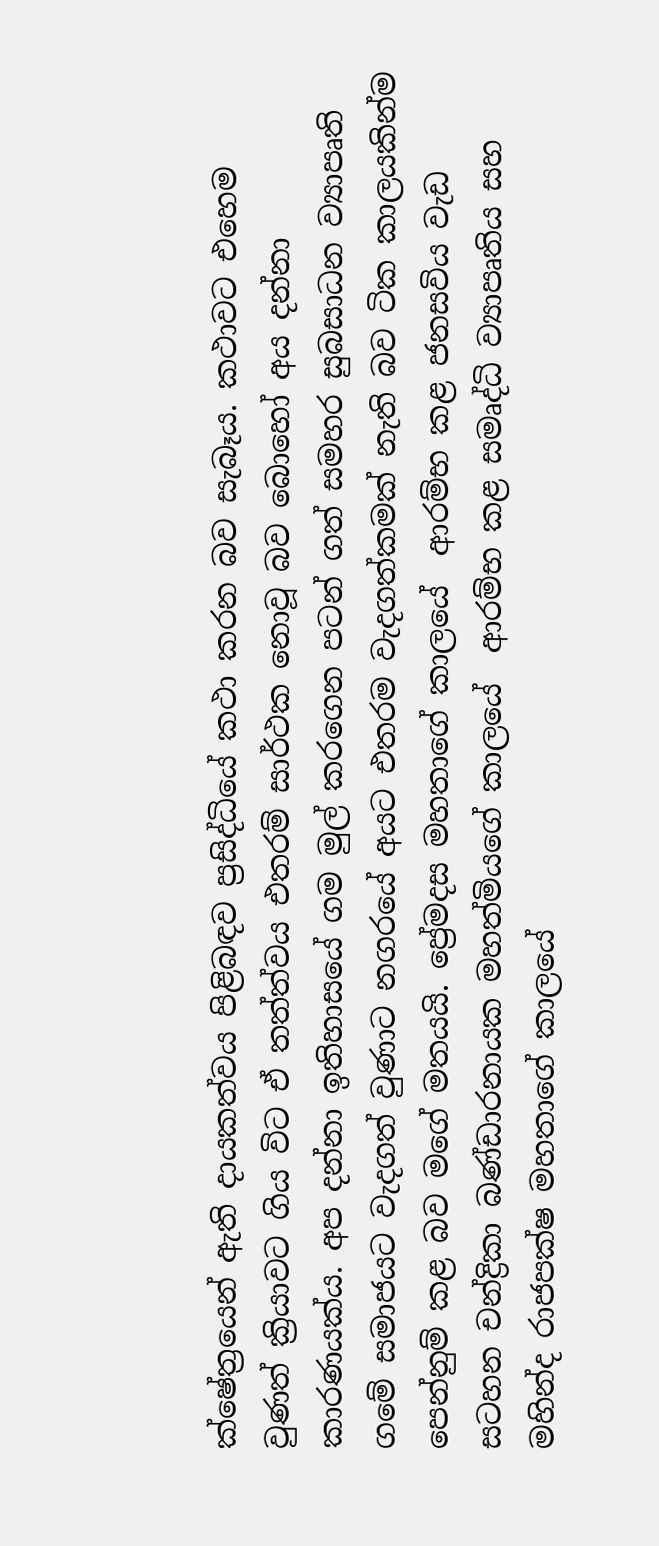ක්ෂේත්‍රයෙන් ඇති දායකත්වය පිළිබඳව ප්‍රසිද්ධියේ කථා කරන බව සැබෑය. කථාවට එහෙම වුණත් ක්‍රියාවට ගිය විට ඒ තත්ත්වය එතරම් සාර්ථක නොවූ බව බොහෝ අය දන්නා කාරණයක්ය. අප දන්නා ඉතිහාසයේ ගම මුල් කරගෙන පටන් ගත් සමහර සුබසාධන ව්‍යාපෘති ගමේ සමාජයට වැදගත් වුණාට නගරයේ අයට එතරම වැදගත්කමක් නැති බව ටික කාලයකින්ම පෙන්නුම් කළ බව මගේ මතයයි. ප්‍රේමදස මහතාගේ කාලයේ  ආරම්භ කළ ජනසවිය වැඩ සටහන චන්ද්‍රිකා බණ්ඩාරනායක මහත්මියගේ කාලයේ  ආරම්භ කළ සමෘද්ධි ව්‍යාපෘතිය සහ  මහින්ද රාජපක්ෂ මහතාගේ කාලයේ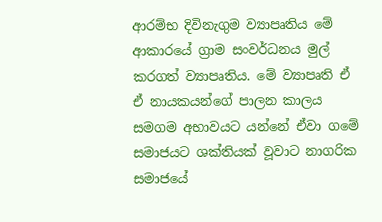ආරම්භ දිවිනැගුම ව්‍යාපෘතිය මේ ආකාරයේ ග්‍රාම සංවර්ධනය මුල් කරගත් ව්‍යාපෘතිය. මේ ව්‍යාපෘති ඒ ඒ නායකයන්ගේ පාලන කාලය සමගම අභාවයට යන්නේ ඒවා ගමේ සමාජයට ශක්තියක් වූවාට නාගරික සමාජයේ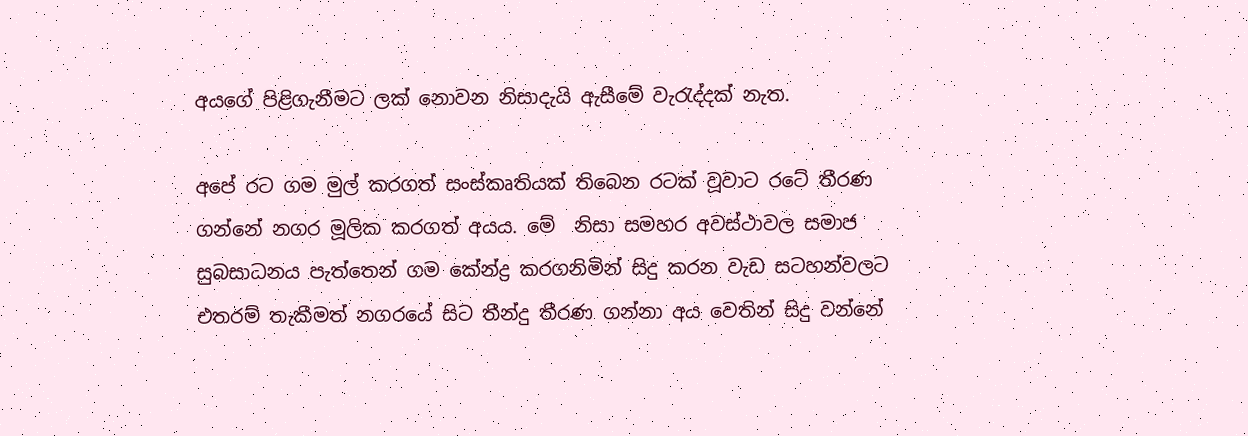අයගේ පිළිගැනීමට ලක් නොවන නිසාදැයි ඇසීමේ වැරැද්දක් නැත.

අපේ රට ගම මුල් කරගත් සංස්කෘතියක් තිබෙන රටක් වූවාට රටේ තීරණ ගන්නේ නගර මූලික කරගත් අයය. මේ  නිසා සමහර අවස්ථාවල සමාජ සුබසාධනය පැත්තෙන් ගම කේන්ද්‍ර කරගනිමින් සිදු කරන වැඩ සටහන්වලට එතරම් තැකීමත් නගරයේ සිට තීන්දු තීරණ ගන්නා අය වෙතින් සිදු වන්නේ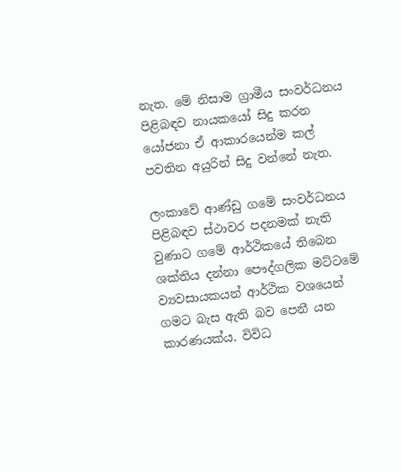නැත. මේ නිසාම ග්‍රාමීය සංවර්ධනය පිළිබඳව නායකයෝ සිදු කරන යෝජනා ඒ ආකාරයෙන්ම කල් පවතින අයුරින් සිදු වන්නේ නැත.

ලංකාවේ ආණ්ඩු ගමේ සංවර්ධනය පිළිබඳව ස්ථාවර පදනමක් නැති වුණාට ගමේ ආර්ථිකයේ තිබෙන ශක්තිය දන්නා පෞද්ගලික මට්ටමේ ව්‍යවසායකයන් ආර්ථික වශයෙන් ගමට බැස ඇති බව පෙනී යන කාරණයක්ය. විවිධ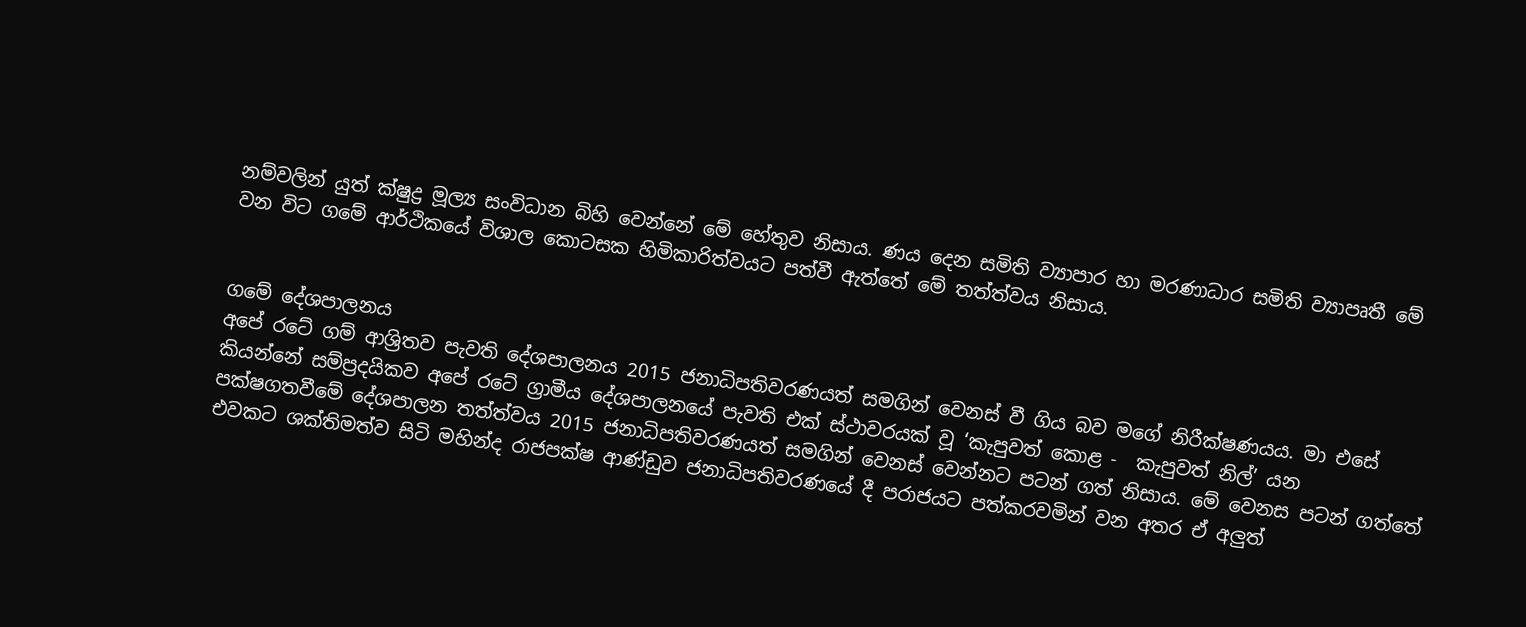නම්වලින් යුත් ක්ෂුද්‍ර මූල්‍ය සංවිධාන බිහි වෙන්නේ මේ හේතුව නිසාය. ණය දෙන සමිති ව්‍යාපාර හා මරණාධාර සමිති ව්‍යාපෘතී මේ වන විට ගමේ ආර්ථිකයේ විශාල කොටසක හිමිකාරිත්වයට පත්වී ඇත්තේ මේ තත්ත්වය නිසාය.


ගමේ දේශපාලනය
අපේ රටේ ගම් ආශ්‍රිතව පැවති දේශපාලනය 2015 ජනාධිපතිවරණයත් සමගින් වෙනස් වී ගිය බව මගේ නිරීක්ෂණයය. මා එසේ කියන්නේ සම්ප්‍රදයිකව අපේ රටේ ග්‍රාමීය දේශපාලනයේ පැවති එක් ස්ථාවරයක් වූ ‘කැපුවත් කොළ -  කැපුවත් නිල්’ යන පක්ෂගතවීමේ දේශපාලන තත්ත්වය 2015 ජනාධිපතිවරණයත් සමගින් වෙනස් වෙන්නට පටන් ගත් නිසාය. මේ වෙනස පටන් ගත්තේ එවකට ශක්තිමත්ව සිටි මහින්ද රාජපක්ෂ ආණ්ඩුව ජනාධිපතිවරණයේ දී පරාජයට පත්කරවමින් වන අතර ඒ අලුත්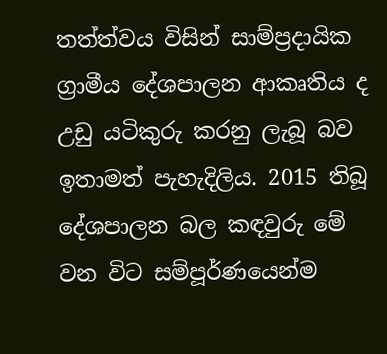තත්ත්වය විසින් සාම්ප්‍රදායික ග්‍රාමීය දේශපාලන ආකෘතිය ද උඩු යටිකුරු කරනු ලැබූ බව ඉතාමත් පැහැදිලිය. 2015 තිබූ දේශපාලන බල කඳවුරු මේ වන විට සම්පූර්ණයෙන්ම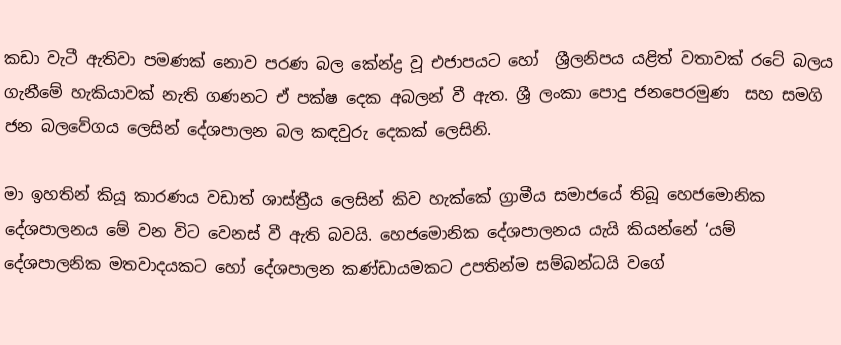කඩා වැටී ඇතිවා පමණක් නොව පරණ බල කේන්ද්‍ර වූ එජාපයට හෝ  ශ්‍රීලනිපය යළිත් වතාවක් රටේ බලය ගැනීමේ හැකියාවක් නැති ගණනට ඒ පක්ෂ දෙක අබලන් වී ඇත. ශ්‍රී ලංකා පොදු ජනපෙරමුණ  සහ සමගි ජන බලවේගය ලෙසින් දේශපාලන බල කඳවුරු දෙකක් ලෙසිනි.

මා ඉහතින් කියූ කාරණය වඩාත් ශාස්ත්‍රීය ලෙසින් කිව හැක්කේ ග්‍රාමීය සමාජයේ තිබූ හෙජමොනික දේශපාලනය මේ වන විට වෙනස් වී ඇති බවයි. හෙජමොනික දේශපාලනය යැයි කියන්නේ ‘යම් දේශපාලනික මතවාදයකට හෝ දේශපාලන කණ්ඩායමකට උපතින්ම සම්බන්ධයි වගේ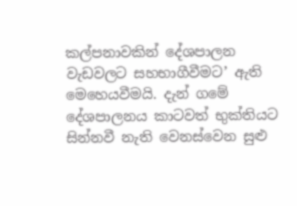කල්පනාවකින් දේශපාලන වැඩවලට සහභාගීවීමට’ ඇති මෙහෙයවීමයි. දැන් ගමේ දේශපාලනය කාටවත් භුක්තියට සින්නවී නැති වෙනස්වෙන සුළු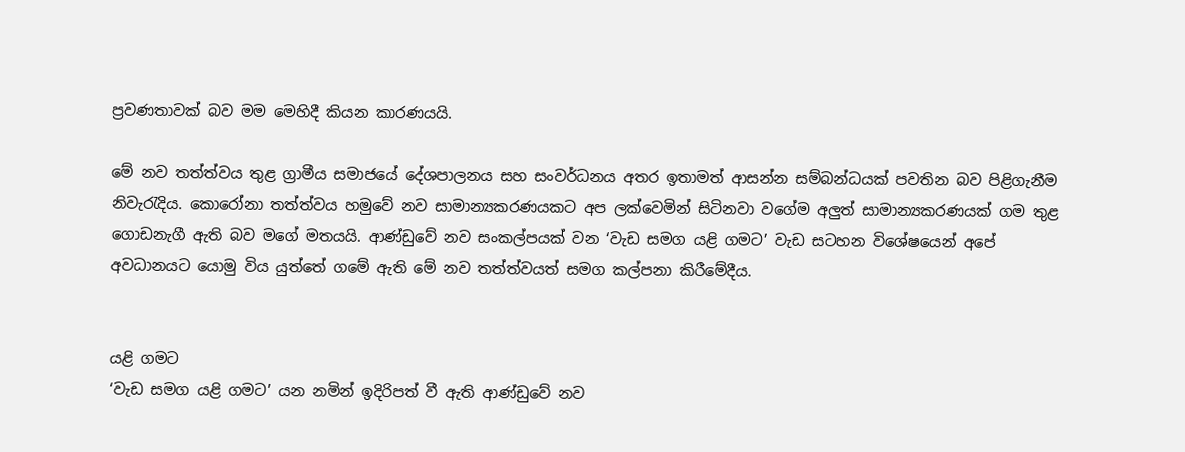ප්‍රවණතාවක් බව මම මෙහිදී කියන කාරණයයි.

මේ නව තත්ත්වය තුළ ග්‍රාමීය සමාජයේ දේශපාලනය සහ සංවර්ධනය අතර ඉතාමත් ආසන්න සම්බන්ධයක් පවතින බව පිළිගැනීම නිවැරැදිය. කොරෝනා තත්ත්වය හමුවේ නව සාමාන්‍යකරණයකට අප ලක්වෙමින් සිටිනවා වගේම අලුත් සාමාන්‍යකරණයක් ගම තුළ ගොඩනැගී ඇති බව මගේ මතයයි. ආණ්ඩුවේ නව සංකල්පයක් වන ‘වැඩ සමග යළි ගමට’ වැඩ සටහන විශේෂයෙන් අපේ අවධානයට යොමු විය යුත්තේ ගමේ ඇති මේ නව තත්ත්වයත් සමග කල්පනා කිරීමේදීය.


යළි ගමට
‘වැඩ සමග යළි ගමට’ යන නමින් ඉදිරිපත් වී ඇති ආණ්ඩුවේ නව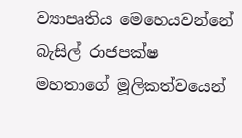ව්‍යාපෘතිය මෙහෙයවන්නේ බැසිල් රාජපක්ෂ මහතාගේ මූලිකත්වයෙන්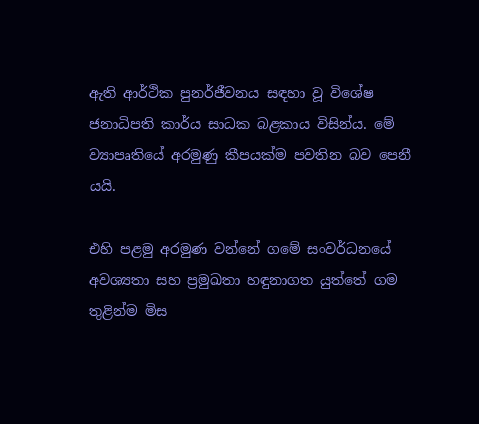ඇති ආර්ථික පුනර්ජීවනය සඳහා වූ විශේෂ ජනාධිපති කාර්ය සාධක බළකාය විසින්ය. මේ ව්‍යාපෘතියේ අරමුණු කීපයක්ම පවතින බව පෙනී යයි.

එහි පළමු අරමුණ වන්නේ ගමේ සංවර්ධනයේ  අවශ්‍යතා සහ ප්‍රමුඛතා හඳුනාගත යුත්තේ ගම තුළින්ම මිස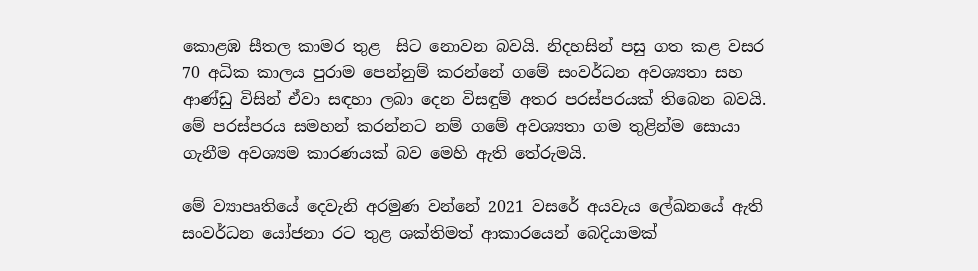කොළඹ සීතල කාමර තුළ  සිට නොවන බවයි. නිදහසින් පසු ගත කළ වසර 70 අධික කාලය පුරාම පෙන්නුම් කරන්නේ ගමේ සංවර්ධන අවශ්‍යතා සහ ආණ්ඩු විසින් ඒවා සඳහා ලබා දෙන විසඳුම් අතර පරස්පරයක් තිබෙන බවයි. මේ පරස්පරය සමහන් කරන්නට නම් ගමේ අවශ්‍යතා ගම තුළින්ම සොයා ගැනීම අවශ්‍යම කාරණයක් බව මෙහි ඇති තේරුමයි.

මේ ව්‍යාපෘතියේ දෙවැනි අරමුණ වන්නේ 2021 වසරේ අයවැය ලේඛනයේ ඇති සංවර්ධන යෝජනා රට තුළ ශක්තිමත් ආකාරයෙන් බෙදියාමක්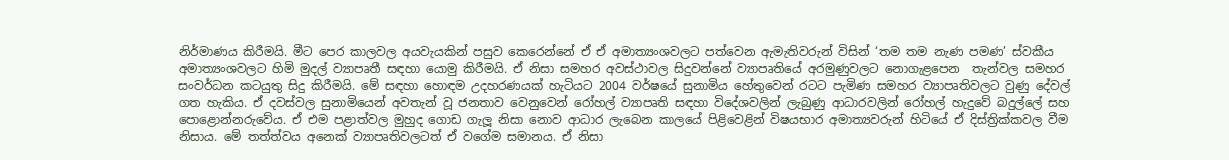නිර්මාණය කිරීමයි. මීට පෙර කාලවල අයවැයකින් පසුව කෙරෙන්නේ ඒ ඒ අමාත්‍යංශවලට පත්වෙන ඇමැතිවරුන් විසින් ‘තම තම නැණ පමණ’ ස්වකීය අමාත්‍යංශවලට හිමි මුදල් ව්‍යාපෘතී සඳහා යොමු කිරීමයි. ඒ නිසා සමහර අවස්ථාවල සිදුවන්නේ ව්‍යාපෘතියේ අරමුණුවලට නොගැළපෙන  තැන්වල සමහර සංවර්ධන කටයුතු සිදු කිරීමයි. මේ සඳහා හොඳම උදහරණයක් හැටියට 2004 වර්ෂයේ සුනාමිය හේතුවෙන් රටට පැමිණ සමහර ව්‍යාපෘතිවලට වුණු දේවල් ගත හැකිය. ඒ දවස්වල සුනාමියෙන් අවතැන් වූ ජනතාව වෙනුවෙන් රෝහල් ව්‍යාපෘති සඳහා විදේශවලින් ලැබුණු ආධාරවලින් රෝහල් හැදුවේ බදුල්ලේ සහ පොළොන්නරුවේය. ඒ එම පළාත්වල මුහුද ගොඩ ගැලූ නිසා නොව ආධාර ලැබෙන කාලයේ පිළිවෙළින් විෂයභාර අමාත්‍යවරුන් හිටියේ ඒ දිස්ත්‍රික්කවල වීම නිසාය. මේ තත්ත්වය අනෙක් ව්‍යාපෘතිවලටත් ඒ වගේම සමානය. ඒ නිසා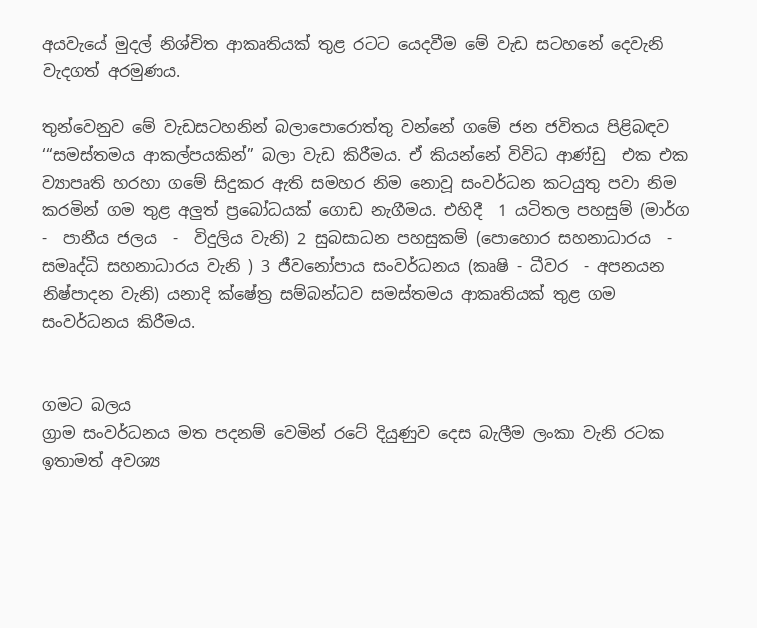අයවැයේ මුදල් නිශ්චිත ආකෘතියක් තුළ රටට යෙදවීම මේ වැඩ සටහනේ දෙවැනි වැදගත් අරමුණය.

තුන්වෙනුව මේ වැඩසටහනින් බලාපොරොත්තු වන්නේ ගමේ ජන ජවිතය පිළිබඳව ‘“සමස්තමය ආකල්පයකින්” බලා වැඩ කිරීමය. ඒ කියන්නේ විවිධ ආණ්ඩු  එක එක ව්‍යාපෘති හරහා ගමේ සිදුකර ඇති සමහර නිම නොවූ සංවර්ධන කටයුතු පවා නිම කරමින් ගම තුළ අලුත් ප්‍රබෝධයක් ගොඩ නැගීමය. එහිදී  1 යටිතල පහසුම් (මාර්ග -  පානීය ජලය  -  විදුලිය වැනි) 2 සුබසාධන පහසුකම් (පොහොර සහනාධාරය  -  සමෘද්ධි සහනාධාරය වැනි ) 3 ජීවනෝපාය සංවර්ධනය (කෘෂි - ධීවර  - අපනයන නිෂ්පාදන වැනි) යනාදි ක්ෂේත්‍ර සම්බන්ධව සමස්තමය ආකෘතියක් තුළ ගම සංවර්ධනය කිරීමය.


ගමට බලය
ග්‍රාම සංවර්ධනය මත පදනම් වෙමින් රටේ දියුණුව දෙස බැලීම ලංකා වැනි රටක ඉතාමත් අවශ්‍ය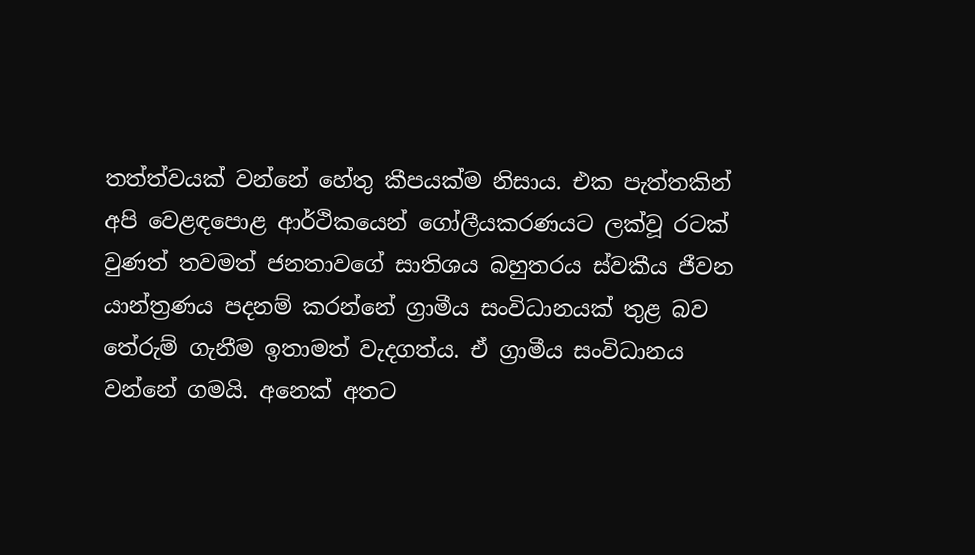තත්ත්වයක් වන්නේ හේතු කීපයක්ම නිසාය. එක පැත්තකින් අපි වෙළඳපොළ ආර්ථිකයෙන් ගෝලීයකරණයට ලක්වූ රටක් වුණත් තවමත් ජනතාවගේ සාතිශය බහුතරය ස්වකීය ජීවන යාන්ත්‍රණය පදනම් කරන්නේ ග්‍රාමීය සංවිධානයක් තුළ බව තේරුම් ගැනීම ඉතාමත් වැදගත්ය. ඒ ග්‍රාමීය සංවිධානය වන්නේ ගමයි. අනෙක් අතට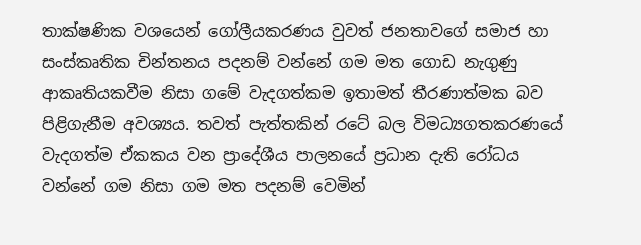තාක්ෂණික වශයෙන් ගෝලීයකරණය වුවත් ජනතාවගේ සමාජ හා සංස්කෘතික චින්තනය පදනම් වන්නේ ගම මත ගොඩ නැගුණු ආකෘතියකවීම නිසා ගමේ වැදගත්කම ඉතාමත් තීරණාත්මක බව පිළිගැනීම අවශ්‍යය. තවත් පැත්තකින් රටේ බල විමධ්‍යගතකරණයේ වැදගත්ම ඒකකය වන ප්‍රාදේශීය පාලනයේ ප්‍රධාන දැති රෝධය වන්නේ ගම නිසා ගම මත පදනම් වෙමින්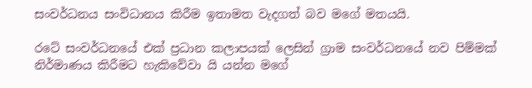සංවර්ධනය සංවිධානය කිරීම ඉතාමත වැදගත් බව මගේ මතයයි.

රටේ සංවර්ධනයේ එක් ප්‍රධාන කලාපයක් ලෙසින් ග්‍රාම සංවර්ධනයේ නව පිම්මක් නිර්මාණය කිරීමට හැකිවේවා යි යන්න මගේ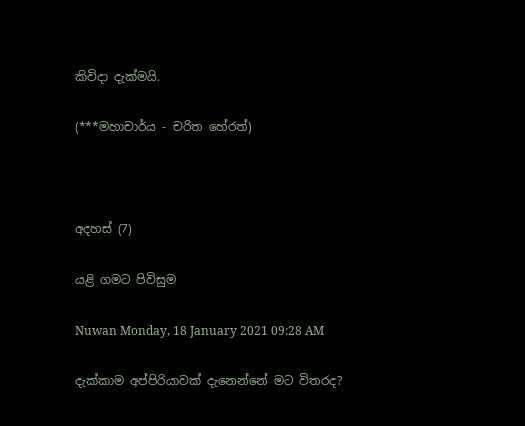කිවිදා දැක්මයි.

(***මහාචාර්ය - චරිත හේරත්)



අදහස් (7)

යළි ගමට පිවිසුම

Nuwan Monday, 18 January 2021 09:28 AM

දැක්කාම අප්පිරියාවක් දැනෙන්නේ මට විතරද?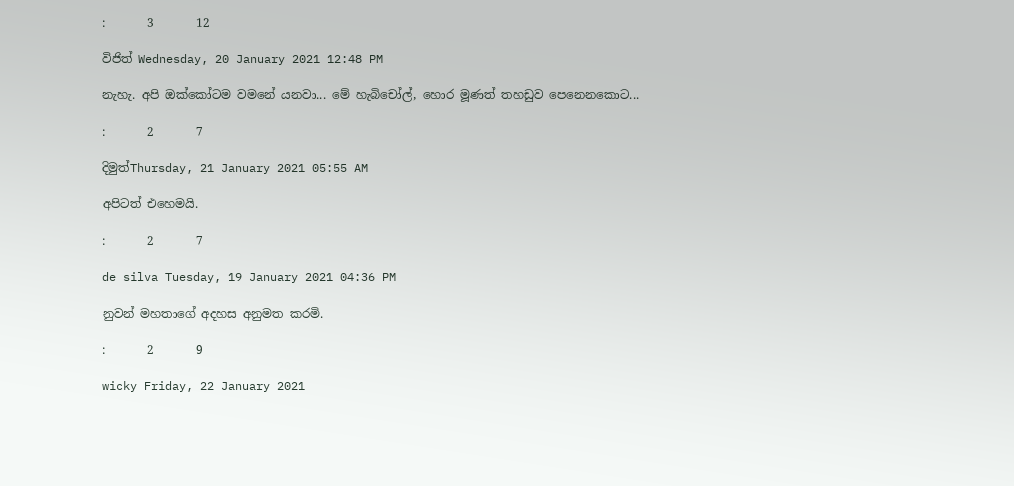:       3       12

විජිත් Wednesday, 20 January 2021 12:48 PM

නැහැ. අපි ඔක්කෝටම වමනේ යනවා... මේ හැබිචෝල්, හොර මූණත් තහඩුව පෙනෙනකොට...

:       2       7

දිමුත්Thursday, 21 January 2021 05:55 AM

අපිටත් එහෙමයි.

:       2       7

de silva Tuesday, 19 January 2021 04:36 PM

නුවන් මහතාගේ අදහස අනුමත කරමි.

:       2       9

wicky Friday, 22 January 2021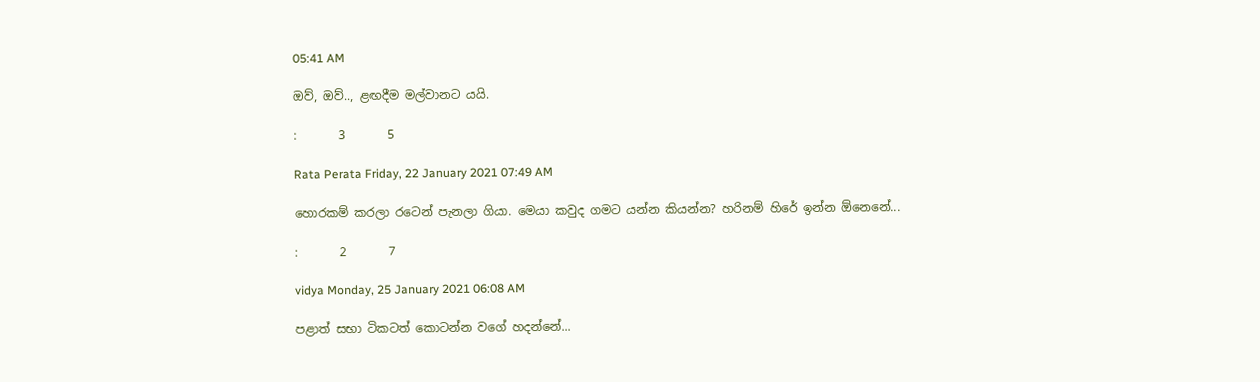05:41 AM

ඔව්, ඔව්.., ළඟදීම මල්වානට යයි.

:       3       5

Rata Perata Friday, 22 January 2021 07:49 AM

හොරකම් කරලා රටෙන් පැනලා ගියා. මෙයා කවුද ගමට යන්න කියන්න? හරිනම් හිරේ ඉන්න ඕනෙනේ...

:       2       7

vidya Monday, 25 January 2021 06:08 AM

පළාත් සභා ටිකටත් කොටන්න වගේ හදන්නේ...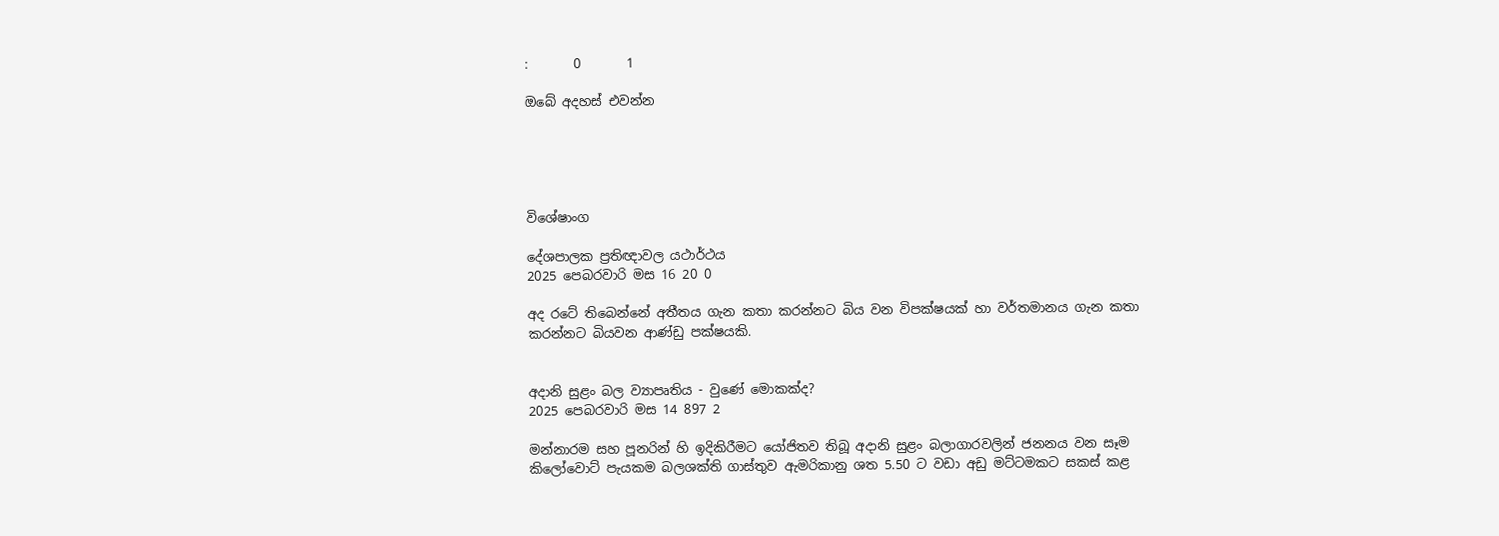:       0       1

ඔබේ අදහස් එවන්න





විශේෂාංග

දේශපාලක ප්‍රතිඥාවල යථාර්ථය
2025 පෙබරවාරි මස 16 20 0

අද රටේ තිබෙන්නේ අතීතය ගැන කතා කරන්නට බිය වන විපක්ෂයක් හා වර්තමානය ගැන කතා කරන්නට බියවන ආණ්ඩු පක්ෂයකි.


අදානි සුළං බල ව්‍යාපෘතිය - වුණේ මොකක්ද?
2025 පෙබරවාරි මස 14 897 2

මන්නාරම සහ පූනරින් හි ඉදිකිරීමට යෝජිතව තිබූ අදානි සුළං බලාගාරවලින් ජනනය වන සෑම කිලෝවොට් පැයකම බලශක්ති ගාස්තුව ඇමරිකානු ශත 5.50 ට වඩා අඩු මට්ටමකට සකස් කළ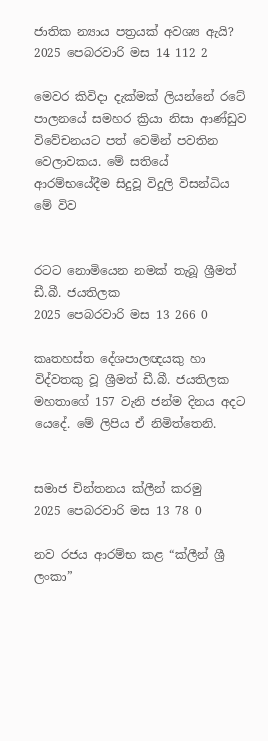ජාතික න්‍යාය පත්‍රයක් අවශ්‍ය ඇයි?
2025 පෙබරවාරි මස 14 112 2

මෙවර කිවිදා දැක්මක් ලියන්නේ රටේ පාලනයේ සමහර ක්‍රියා නිසා ආණ්ඩුව විවේචනයට පත් වෙමින් පවතින වෙලාවකය. මේ සතියේ ආරම්භයේදීම සිදුවූ විදුලි විසන්ධිය මේ විව


රටට නොමියෙන නමක් තැබූ ශ්‍රීමත් ඩී.බී. ජයතිලක
2025 පෙබරවාරි මස 13 266 0

කෘතහස්ත දේශපාලඥයකු හා විද්වතකු වූ ශ්‍රීමත් ඩී.බී. ජයතිලක මහතාගේ 157 වැනි ජන්ම දිනය අදට යෙදේ. මේ ලිපිය ඒ නිමිත්තෙනි.


සමාජ චින්තනය ක්ලීන් කරමු
2025 පෙබරවාරි මස 13 78 0

නව රජය ආරම්භ කළ “ක්ලීන් ශ්‍රී ලංකා”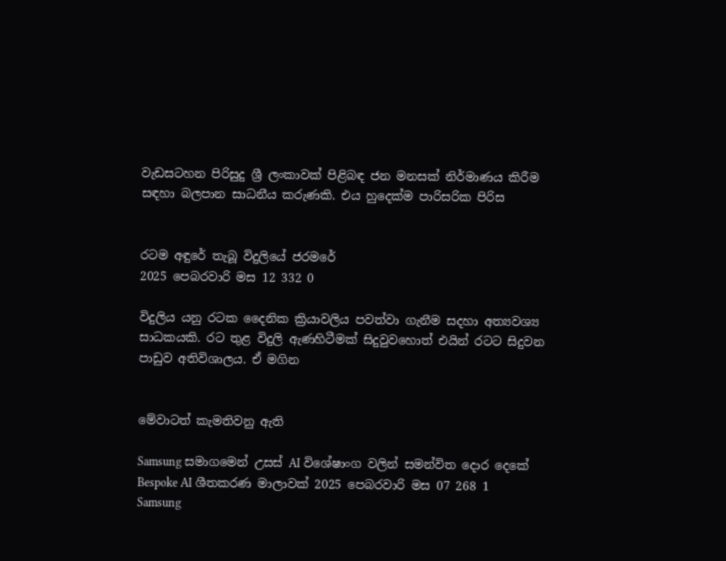වැඩසටහන පිරිසුදු ශ්‍රී ලංකාවක් පිළිබඳ ජන මනසක් නිර්මාණය කිරීම සඳහා බලපාන සාධනීය කරුණකි. එය හුදෙක්ම පාරිසරික පිරිස


රටම අඳුරේ තැබූ විදුලියේ ජරමරේ
2025 පෙබරවාරි මස 12 332 0

විදුලිය යනු රටක දෛනික ක්‍රියාවලිය පවත්වා ගැනීම සදහා අත්‍යවශ්‍ය සාධකයකි. රට තුළ විදුලි ඇණහිටීමක් සිදුවුවහොත් එයින් රටට සිදුවන පාඩුව අතිවිශාලය. ඒ මගින


මේවාටත් කැමතිවනු ඇති

Samsung සමාගමෙන් උසස් AI විශේෂාංග වලින් සමන්විත දොර දෙකේ Bespoke AI ශීතකරණ මාලාවක් 2025 පෙබරවාරි මස 07 268 1
Samsung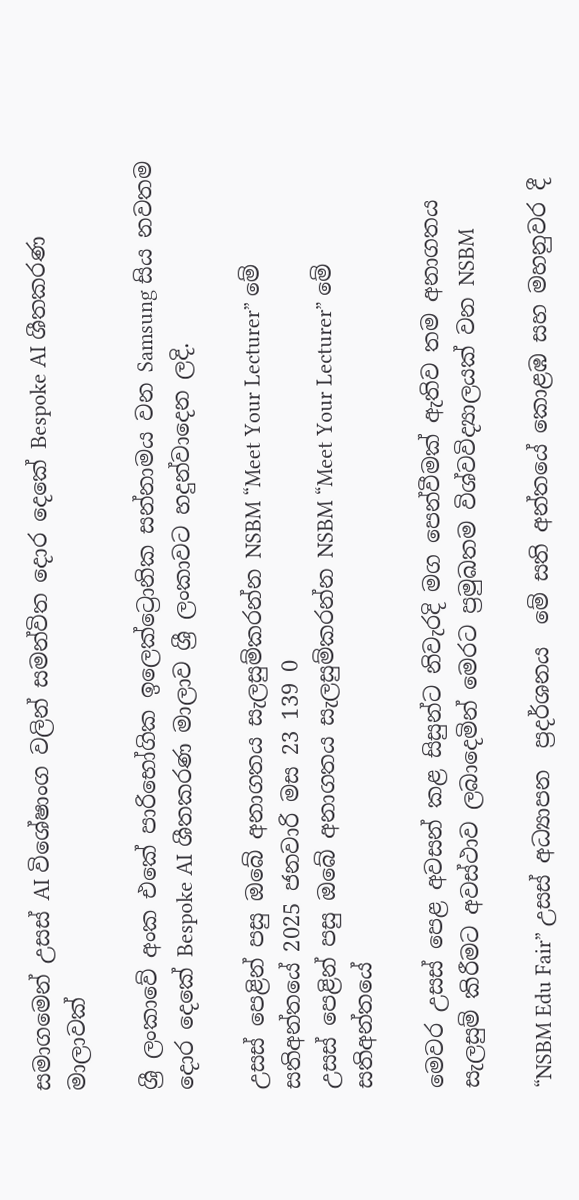සමාගමෙන් උසස් AI විශේෂාංග වලින් සමන්විත දොර දෙකේ Bespoke AI ශීතකරණ මාලාවක්

ශ්‍රී ලංකාවේ අංක එකේ පාරිභෝගික ඉලෙක්ට්‍රොනික සන්නාමය වන Samsung සිය නවතම දොර දෙකේ Bespoke AI ශීතකරණ මාලාව ශ්‍රී ලංකාවට හදුන්වාදෙන ලදි.

උසස් පෙළින් පසු ඔබේ අනාගතය සැලසුම්කරන්න NSBM “Meet Your Lecturer” මේ සතිඅන්තයේ 2025 ජනවාරි මස 23 139 0
උසස් පෙළින් පසු ඔබේ අනාගතය සැලසුම්කරන්න NSBM “Meet Your Lecturer” මේ සතිඅන්තයේ

මෙවර උසස් පෙළ අවසන් කළ සිසුන්ට නිවැරදි මග පෙන්වීමක් ඇතිව තම අනාගතය සැලසුම් කිරීමට අවස්ථාව ලබාදෙමින් මෙරට ප්‍රමුඛතම විශ්වවිද්‍යාලයක් වන NSBM

“NSBM Edu Fair” උසස් අධ්‍යාපන  ප්‍රදර්ශනය  මේ සති අන්තයේ කොළඹ සහ මහනුවර දී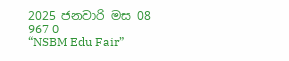2025 ජනවාරි මස 08 967 0
“NSBM Edu Fair”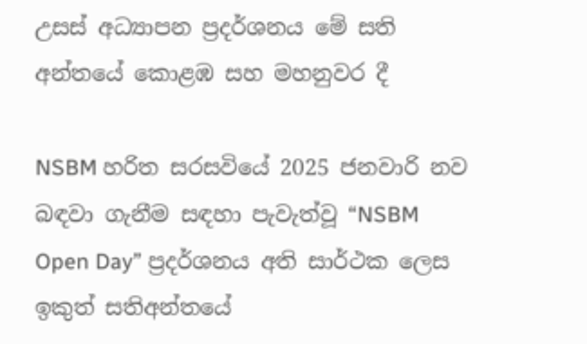උසස් අධ්‍යාපන ප්‍රදර්ශනය මේ සති අන්තයේ කොළඹ සහ මහනුවර දී

NSBM හරිත සරසවියේ 2025 ජනවාරි නව බඳවා ගැනීම සඳහා පැවැත්වූ “NSBM Open Day” ප්‍රදර්ශනය අති සාර්ථක ලෙස ඉකුත් සතිඅන්තයේ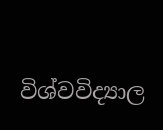විශ්වවිද්‍යාල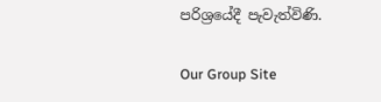පරිශ්‍රයේදී පැවැත්විණි.

Our Group Site